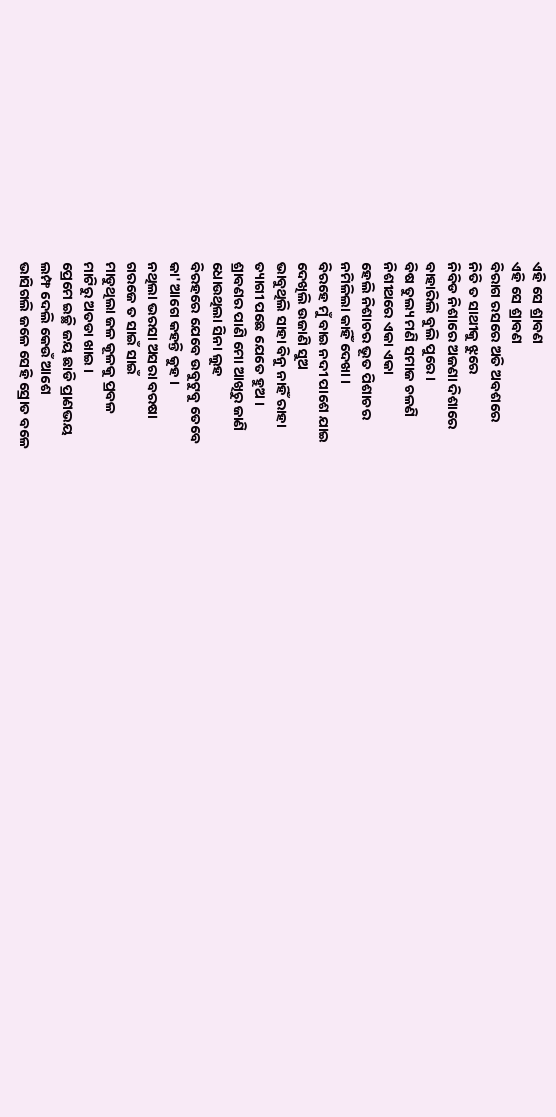ଏହି ସେ ଶ୍ରାବଣ
ଏହି ସେ ଶ୍ରାବଣ
ବିରାଗ ରସରେ ଅତି ଅବଶରେ
ନିତି ତ ସାଥୀକୁ ଝୁରେ
ନିବିଡ ନିଶାରେ ଅଜଣା ଦିଶାରେ
ବାହାରିଲି ବୁଲି ପୁରେ ।
ବିଷ ତୁଲ୍ୟ ମଣି ସମାଜ ଚଳଣି
ନିଶୀଥରେ ଏକା ଏକା
ହେଲି ନିଶାଚର ଭୂତ ପିଶାଚର
ନମିଳିଲା କାହିଁ ଦେଖା ।
ବିରହେ ମୁଁ ବାଇ ନଦୀ ପାଶେ ଯାଇ
ଦେଖିଲି ଉଜାଣି ସୁଅ
ଭାବୁଥିଲି ସାହା ବିନୁ ନାହିଁ ରାହା
ତ୍ୟାଗୀ ପଛେ ଯେତେ ହୁଅ ।
ଶ୍ରାବଣର ପାଣି ମୋ ଆଖିରୁ ଜାଣି
ଧୋଉଥିଲା ସିନା ଲୁହ
ବିରହରେ ଯେବେ ଉବୁଟୁବୁ ତେବେ
କା' ଆଗେ କହନ୍ତି କୁହ ।
ନଥିଲା ଭରସା ଅସରା ବରଷା
ଗରଜେ ତ ସାଇଁ ସାଇଁ
ମାଡୁଥିଲା ଜଳ କୂଳକୁ ପ୍ରବଳ
ମାଟିରୁ ଅତଡା ଖାଇ ।
ପ୍ରେମେ ଇଚ୍ଛି ଜୟ ଛାଡି ପ୍ରାଣଭୟ
ଲମ୍ଫ ଦେଲି କେଉଁ ଆଶେ
ଭାସିଗଲି ଜଳେ ସେହି ସ୍ରୋତ ବଳେ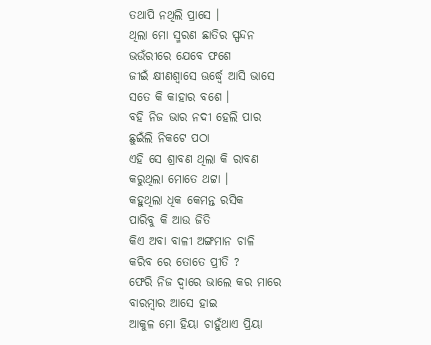ତଥାପି ନଥିଲି ପ୍ରାସେ ।
ଥିଲା ମୋ ସ୍ମରଣ ଛାତିର ସ୍ପନ୍ଦନ
ଭଉଁରୀରେ ଯେବେ ଫଶେ
ଜୀଇଁ କ୍ଷୀଣଶ୍ବାସେ ଊର୍ଦ୍ଧ୍ବେ ଆସି ଭାସେ
ସତେ କି କାହାର ବଶେ ।
ବହି ନିଜ ଭାର ନଦୀ ହେଲି ପାର
ଛୁଇଁଲି ନିକଟେ ପଠା
ଏହି ସେ ଶ୍ରାବଣ ଥିଲା କି ରାବଣ
କରୁଥିଲା ମୋତେ ଥଟ୍ଟା ।
କହୁଥିଲା ଧିକ କେମନ୍ତ ରସିକ
ପାରିବୁ କି ଆଉ ଜିତି
କିଏ ଅବା ବାଳୀ ଅଙ୍ଗମାନ ଚାଳି
କରିବ ରେ ତୋତେ ପ୍ରୀତି ?
ଫେରି ନିଜ ଦ୍ବାରେ ଭାଲେ କର ମାରେ
ବାରମ୍ବାର ଆସେ ହାଇ
ଆକୁଳ ମୋ ହିୟା ଚାହୁଁଥାଏ ପ୍ରିୟା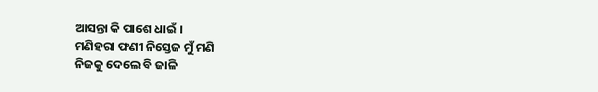ଆସନ୍ତା କି ପାଶେ ଧାଇଁ ।
ମଣିହରା ଫଣୀ ନିସ୍ତେଜ ମୁଁ ମଣି
ନିଜକୁ ଦେଲେ ବି ଜାଳି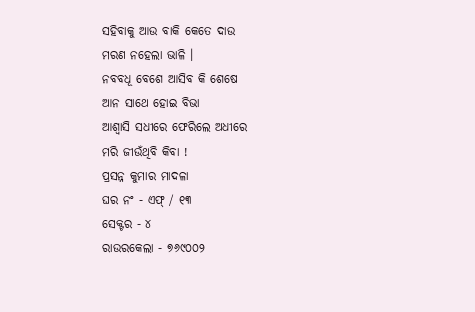ସହିବାକୁ ଆଉ ବାକି କେତେ ଦାଉ
ମରଣ ନହେଲା ଭାଳି ।
ନବବଧୂ ବେଶେ ଆସିବ କି ଶେଷେ
ଆନ ସାଥେ ହୋଇ ବିଭା
ଆଶ୍ଵାସି ସଧୀରେ ଫେରିଲେ ଅଧୀରେ
ମରି ଜୀଉଁଥିବି କିବା !
ପ୍ରସନ୍ନ କୁମାର ମାଦଳା
ଘର ନଂ - ଏଫ୍ / ୧୩
ସେକ୍ଟର - ୪
ରାଉରକେଲା - ୭୬୯୦୦୨